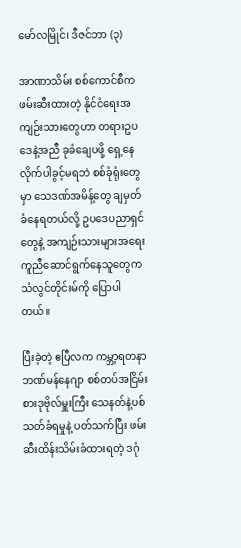မော်လမြိုင်၊ ဒီဇင်ဘာ (၃)

အာဏာသိမ်း စစ်ကောင်စီက ဖမ်းဆီးထားတဲ့ နိုင်ငံရေးအကျဉ်းသားတွေဟာ တရားဥပဒေနဲ့အညီ ခုခံချေပဖို့ ရှေ့နေ လိုက်ပါခွင့်မရဘဲ စစ်ခုံရုံးတွေမှာ သေဒဏ်အမိန့်တွေ ချမှတ်ခံနေရတယ်လို့ ဥပဒေပညာရှင်တွေနဲ့ အကျဉ်းသားများအရေး ကူညီဆောင်ရွက်နေသူတွေက သံလွင်တိုင်းမ်ကို ပြောပါတယ်။

ပြီးခဲ့တဲ့ ဧပြီလက ကမ္ဘာ့ရတနာဘဏ်မန်နေဂျာ စစ်တပ်အငြိမ်းစားဒုဗိုလ်မှူးကြီး သေနတ်နဲ့ပစ်သတ်ခံရမှုနဲ့ ပတ်သက်ပြီး ဖမ်းဆီးထိန်းသိမ်းခံထားရတဲ့ ဒဂုံ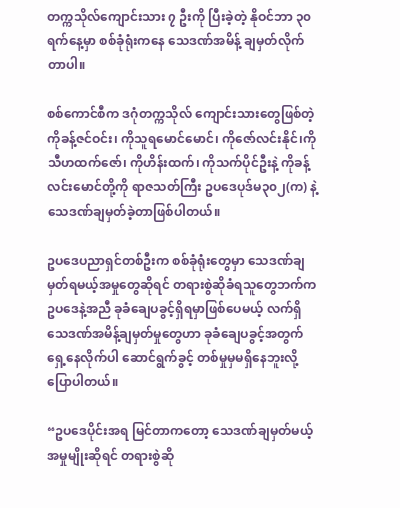တက္ကသိုလ်ကျောင်းသား ၇ ဦးကို ပြီးခဲ့တဲ့ နိုဝင်ဘာ ၃၀ရက်နေ့မှာ စစ်ခုံရုံးကနေ သေဒဏ်အမိန့် ချမှတ်လိုက်တာပါ။

စစ်ကောင်စီက ဒဂုံတက္ကသိုလ် ကျောင်းသားတွေဖြစ်တဲ့ ကိုခန့်ဇင်ဝင်း၊ ကိုသူရမောင်မောင်၊ ကိုဇော်လင်းနိုင်၊ကိုသီဟထက်ဇော်၊ ကိုဟိန်းထက်၊ ကိုသက်ပိုင်ဦးနဲ့ ကိုခန့်လင်းမောင်တို့ကို ရာဇသတ်ကြီး ဥပဒေပုဒ်မ၃၀၂(က) နဲ့ သေဒဏ်ချမှတ်ခဲ့တာဖြစ်ပါတယ်။

ဥပဒေပညာရှင်တစ်ဦးက စစ်ခုံရုံးတွေမှာ သေဒဏ်ချမှတ်ရမယ့်အမှုတွေဆိုရင် တရားစွဲဆိုခံရသူတွေဘက်က ဥပဒေနဲ့အညီ ခုခံချေပခွင့်ရှိရမှာဖြစ်ပေမယ့် လက်ရှိသေဒဏ်အမိန့်ချမှတ်မှုတွေဟာ ခုခံချေပခွင့်အတွက် ရှေ့နေလိုက်ပါ ဆောင်ရွက်ခွင့် တစ်မှုမှမရှိနေဘူးလို့ ပြောပါတယ်။

“ဥပဒေပိုင်းအရ မြင်တာကတော့ သေဒဏ်ချမှတ်မယ့် အမှုမျိုးဆိုရင် တရားစွဲဆို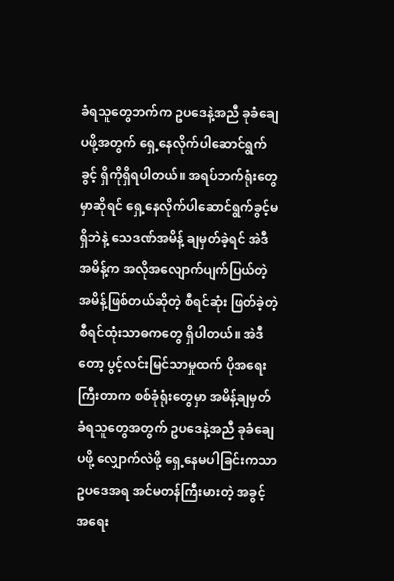ခံရသူတွေဘက်က ဥပဒေနဲ့အညီ ခုခံချေပဖို့အတွက် ရှေ့နေလိုက်ပါဆောင်ရွက်ခွင့် ရှိကိုရှိရပါတယ်။ အရပ်ဘက်ရုံးတွေမှာဆိုရင် ရှေ့နေလိုက်ပါဆောင်ရွက်ခွင့်မရှိဘဲနဲ့ သေဒဏ်အမိန့် ချမှတ်ခဲ့ရင် အဲဒီအမိန့်က အလိုအလျောက်ပျက်ပြယ်တဲ့ အမိန့်ဖြစ်တယ်ဆိုတဲ့ စီရင်ဆုံး ဖြတ်ခဲ့တဲ့ စီရင်ထုံးသာဓကတွေ ရှိပါတယ်။ အဲဒီတော့ ပွင့်လင်းမြင်သာမှုထက် ပိုအရေးကြီးတာက စစ်ခုံရုံးတွေမှာ အမိန့်ချမှတ်ခံရသူတွေအတွက် ဥပဒေနဲ့အညီ ခုခံချေပဖို့ လျှောက်လဲဖို့ ရှေ့နေမပါခြင်းကသာ ဥပဒေအရ အင်မတန်ကြီးမားတဲ့ အခွင့်အရေး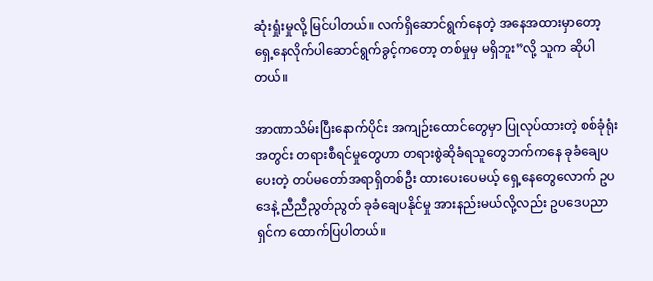ဆုံးရှုံးမှုလို့ မြင်ပါတယ်။ လက်ရှိဆောင်ရွက်နေတဲ့ အနေအထားမှာတော့ ရှေ့နေလိုက်ပါဆောင်ရွက်ခွင့်ကတော့ တစ်မှုမှ မရှိဘူး”လို့ သူက ဆိုပါတယ်။

အာဏာသိမ်းပြီးနောက်ပိုင်း အကျဉ်းထောင်တွေမှာ ပြုလုပ်ထားတဲ့ စစ်ခုံရုံးအတွင်း တရားစီရင်မှုတွေဟာ တရားစွဲဆိုခံရသူတွေဘက်ကနေ ခုခံချေပပေးတဲ့ တပ်မတော်အရာရှိတစ်ဦး ထားပေးပေမယ့် ရှေ့နေတွေလောက် ဥပဒေနဲ့ ညီညီညွတ်ညွတ် ခုခံချေပနိုင်မှု အားနည်းမယ်လို့လည်း ဥပဒေပညာရှင်က ထောက်ပြပါတယ်။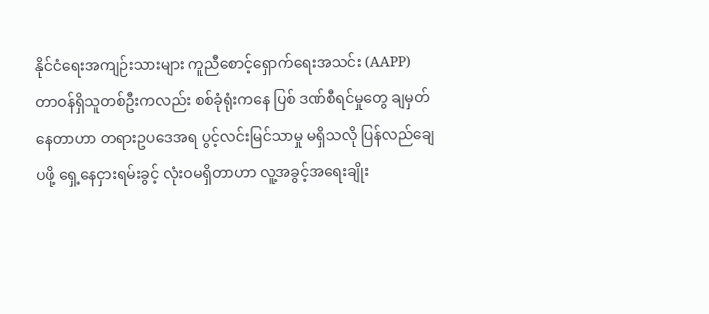နိုင်ငံရေးအကျဉ်းသားများ ကူညီစောင့်ရှောက်ရေးအသင်း (AAPP) တာဝန်ရှိသူတစ်ဦးကလည်း စစ်ခုံရုံးကနေ ပြစ် ဒဏ်စီရင်မှုတွေ ချမှတ်နေတာဟာ တရားဥပဒေအရ ပွင့်လင်းမြင်သာမှု မရှိသလို ပြန်လည်ချေပဖို့ ရှေ့နေငှားရမ်းခွင့် လုံးဝမရှိတာဟာ လူ့အခွင့်အရေးချိုး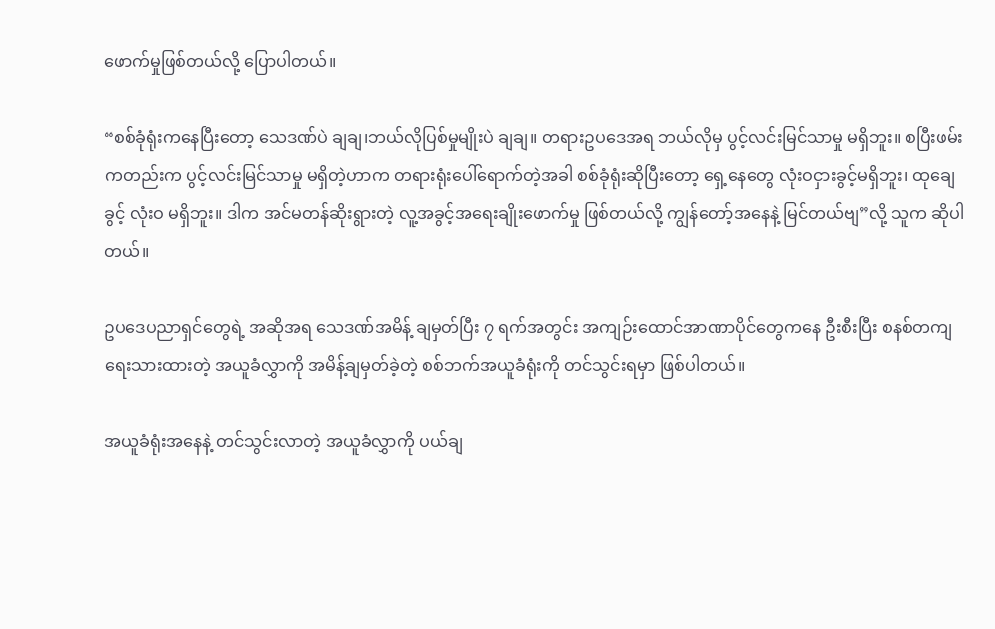ဖောက်မှုဖြစ်တယ်လို့ ပြောပါတယ်။

“စစ်ခုံရုံးကနေပြီးတော့ သေဒဏ်ပဲ ချချ၊ဘယ်လိုပြစ်မှုမျိုးပဲ ချချ။ တရားဥပဒေအရ ဘယ်လိုမှ ပွင့်လင်းမြင်သာမှု မရှိဘူး။ စပြီးဖမ်းကတည်းက ပွင့်လင်းမြင်သာမှု မရှိတဲ့ဟာက တရားရုံးပေါ်ရောက်တဲ့အခါ စစ်ခုံရုံးဆိုပြီးတော့ ရှေ့နေတွေ လုံးဝငှားခွင့်မရှိဘူး၊ ထုချေခွင့် လုံးဝ မရှိဘူး။ ဒါက အင်မတန်ဆိုးရွားတဲ့ လူ့အခွင့်အရေးချိုးဖောက်မှု ဖြစ်တယ်လို့ ကျွန်တော့်အနေနဲ့ မြင်တယ်ဗျ”လို့ သူက ဆိုပါတယ်။

ဥပဒေပညာရှင်တွေရဲ့ အဆိုအရ သေဒဏ်အမိန့် ချမှတ်ပြီး ၇ ရက်အတွင်း အကျဉ်းထောင်အာဏာပိုင်တွေကနေ ဦးစီးပြီး စနစ်တကျရေးသားထားတဲ့ အယူခံလွှာကို အမိန့်ချမှတ်ခဲ့တဲ့ စစ်ဘက်အယူခံရုံးကို တင်သွင်းရမှာ ဖြစ်ပါတယ်။

အယူခံရုံးအနေနဲ့ တင်သွင်းလာတဲ့ အယူခံလွှာကို ပယ်ချ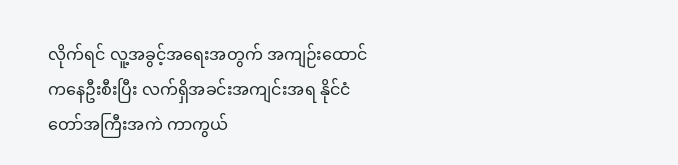လိုက်ရင် လူ့အခွင့်အရေးအတွက် အကျဉ်းထောင်ကနေဦးစီးပြီး လက်ရှိအခင်းအကျင်းအရ နိုင်ငံတော်အကြီးအကဲ ကာကွယ်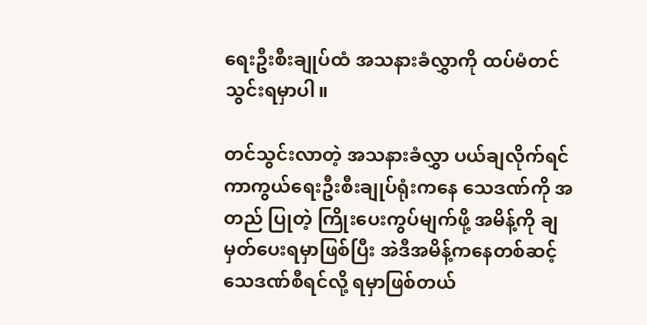ရေးဦးစီးချုပ်ထံ အသနားခံလွှာကို ထပ်မံတင်သွင်းရမှာပါ။

တင်သွင်းလာတဲ့ အသနားခံလွှာ ပယ်ချလိုက်ရင် ကာကွယ်ရေးဦးစီးချုပ်ရုံးကနေ သေဒဏ်ကို အတည် ပြုတဲ့ ကြိုးပေးကွပ်မျက်ဖို့ အမိန့်ကို ချမှတ်ပေးရမှာဖြစ်ပြီး အဲဒီအမိန့်ကနေတစ်ဆင့် သေဒဏ်စီရင်လို့ ရမှာဖြစ်တယ်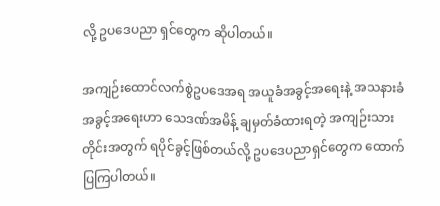လို့ ဥပဒေပညာ ရှင်တွေက ဆိုပါတယ်။

အကျဉ်းထောင်လက်စွဲဥပဒေအရ အယူခံအခွင့်အရေးနဲ့ အသနားခံအခွင့်အရေးဟာ သေဒဏ်အမိန့် ချမှတ်ခံထားရတဲ့ အကျဉ်းသားတိုင်းအတွက် ရပိုင်ခွင့်ဖြစ်တယ်လို့ ဥပဒေပညာရှင်တွေက ထောက်ပြကြပါတယ်။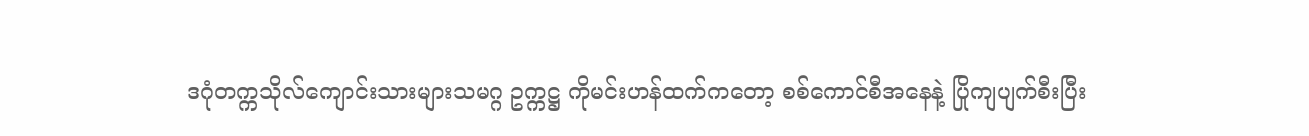ဒဂုံတက္ကသိုလ်ကျောင်းသားများသမဂ္ဂ ဥက္ကဋ္ဌ ကိုမင်းဟန်ထက်ကတော့ စစ်ကောင်စီအနေနဲ့ ပြိုကျပျက်စီးပြီး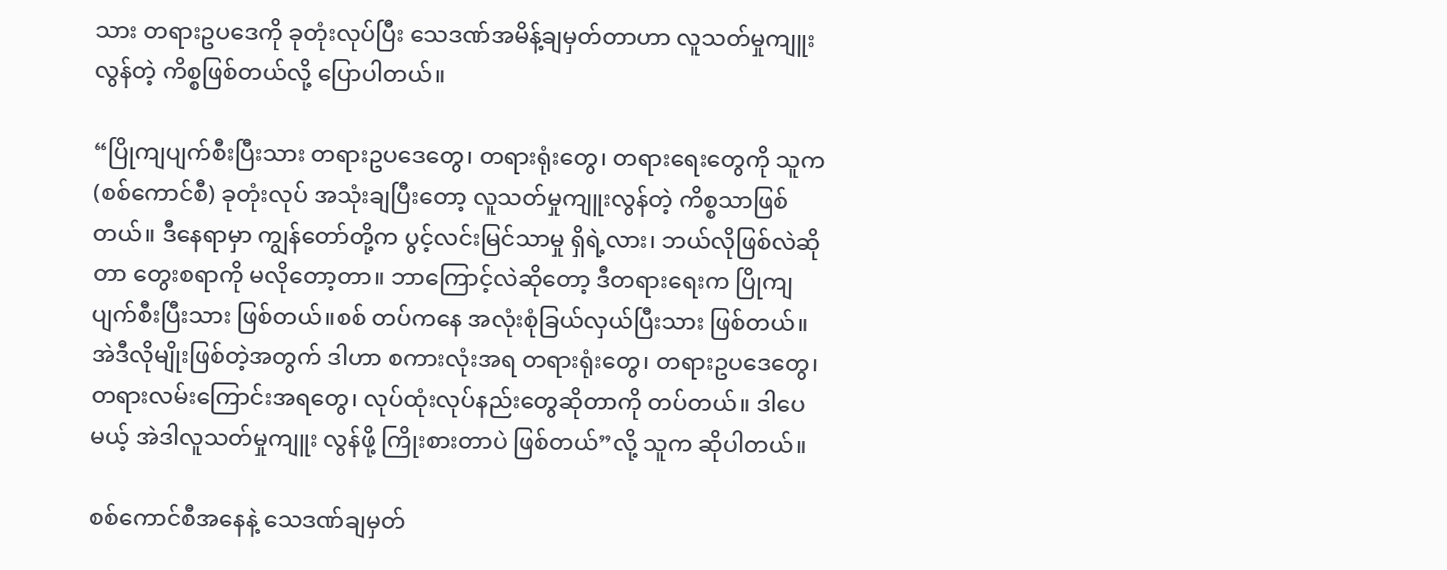သား တရားဥပဒေကို ခုတုံးလုပ်ပြီး သေဒဏ်အမိန့်ချမှတ်တာဟာ လူသတ်မှုကျူးလွန်တဲ့ ကိစ္စဖြစ်တယ်လို့ ပြောပါတယ်။

“ပြိုကျပျက်စီးပြီးသား တရားဥပဒေတွေ၊ တရားရုံးတွေ၊ တရားရေးတွေကို သူက (စစ်ကောင်စီ) ခုတုံးလုပ် အသုံးချပြီးတော့ လူသတ်မှုကျူးလွန်တဲ့ ကိစ္စသာဖြစ်တယ်။ ဒီနေရာမှာ ကျွန်တော်တို့က ပွင့်လင်းမြင်သာမှု ရှိရဲ့လား၊ ဘယ်လိုဖြစ်လဲဆိုတာ တွေးစရာကို မလိုတော့တာ။ ဘာကြောင့်လဲဆိုတော့ ဒီတရားရေးက ပြိုကျပျက်စီးပြီးသား ဖြစ်တယ်။စစ် တပ်ကနေ အလုံးစုံခြယ်လှယ်ပြီးသား ဖြစ်တယ်။အဲဒီလိုမျိုးဖြစ်တဲ့အတွက် ဒါဟာ စကားလုံးအရ တရားရုံးတွေ၊ တရားဥပဒေတွေ၊ တရားလမ်းကြောင်းအရတွေ၊ လုပ်ထုံးလုပ်နည်းတွေဆိုတာကို တပ်တယ်။ ဒါပေမယ့် အဲဒါလူသတ်မှုကျူး လွန်ဖို့ ကြိုးစားတာပဲ ဖြစ်တယ်”လို့ သူက ဆိုပါတယ်။

စစ်ကောင်စီအနေနဲ့ သေဒဏ်ချမှတ်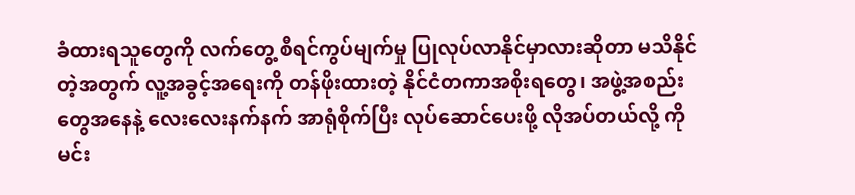ခံထားရသူတွေကို လက်တွေ့ စီရင်ကွပ်မျက်မှု ပြုလုပ်လာနိုင်မှာလားဆိုတာ မသိနိုင်တဲ့အတွက် လူ့အခွင့်အရေးကို တန်ဖိုးထားတဲ့ နိုင်ငံတကာအစိုးရတွေ၊ အဖွဲ့အစည်းတွေအနေနဲ့ လေးလေးနက်နက် အာရုံစိုက်ပြီး လုပ်ဆောင်ပေးဖို့ လိုအပ်တယ်လို့ ကိုမင်း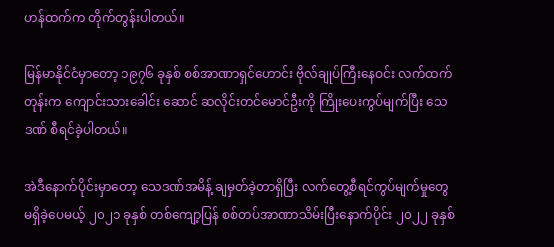ဟန်ထက်က တိုက်တွန်းပါတယ်။

မြန်မာနိုင်ငံမှာတော့ ၁၉၇၆ ခုနှစ် စစ်အာဏာရှင်ဟောင်း ဗိုလ်ချုပ်ကြီးနေဝင်း လက်ထက်တုန်းက ကျောင်းသားခေါင်း ဆောင် ဆလိုင်းတင်မောင်ဦးကို ကြိုးပေးကွပ်မျက်ပြီး သေဒဏ် စီရင်ခဲ့ပါတယ်။

အဲဒီနောက်ပိုင်းမှာတော့ သေဒဏ်အမိန့် ချမှတ်ခဲ့တာရှိပြီး လက်တွေ့စီရင်ကွပ်မျက်မှုတွေ မရှိခဲ့ပေမယ့် ၂၀၂၁ ခုနှစ် တစ်ကျော့ပြန် စစ်တပ်အာဏာသိမ်းပြီးနောက်ပိုင်း ၂၀၂၂ ခုနှစ်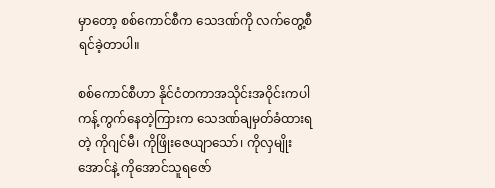မှာတော့ စစ်ကောင်စီက သေဒဏ်ကို လက်တွေ့စီရင်ခဲ့တာပါ။

စစ်ကောင်စီဟာ နိုင်ငံတကာအသိုင်းအဝိုင်းကပါ ကန့်ကွက်နေတဲ့ကြားက သေဒဏ်ချမှတ်ခံထားရတဲ့ ကိုဂျင်မီ၊ ကိုဖြိုးဇေယျာသော်၊ ကိုလှမျိုးအောင်နဲ့ ကိုအောင်သူရဇော်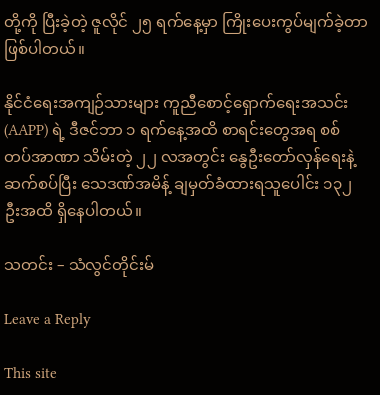တို့ကို ပြီးခဲ့တဲ့ ဇူလိုင် ၂၅ ရက်နေ့မှာ ကြိုးပေးကွပ်မျက်ခဲ့တာ ဖြစ်ပါတယ်။

နိုင်ငံရေးအကျဉ်သားများ ကူညီစောင့်ရှောက်ရေးအသင်း (AAPP) ရဲ့ ဒီဇင်ဘာ ၁ ရက်နေ့အထိ စာရင်းတွေအရ စစ် တပ်အာဏာ သိမ်းတဲ့ ၂၂ လအတွင်း နွေဦးတော်လှန်ရေးနဲ့ဆက်စပ်ပြီး သေဒဏ်အမိန့် ချမှတ်ခံထားရသူပေါင်း ၁၃၂ ဦးအထိ ရှိနေပါတယ်။

သတင်း – သံလွင်တိုင်းမ်

Leave a Reply

This site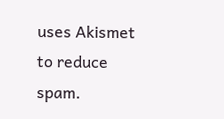uses Akismet to reduce spam.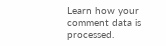Learn how your comment data is processed.